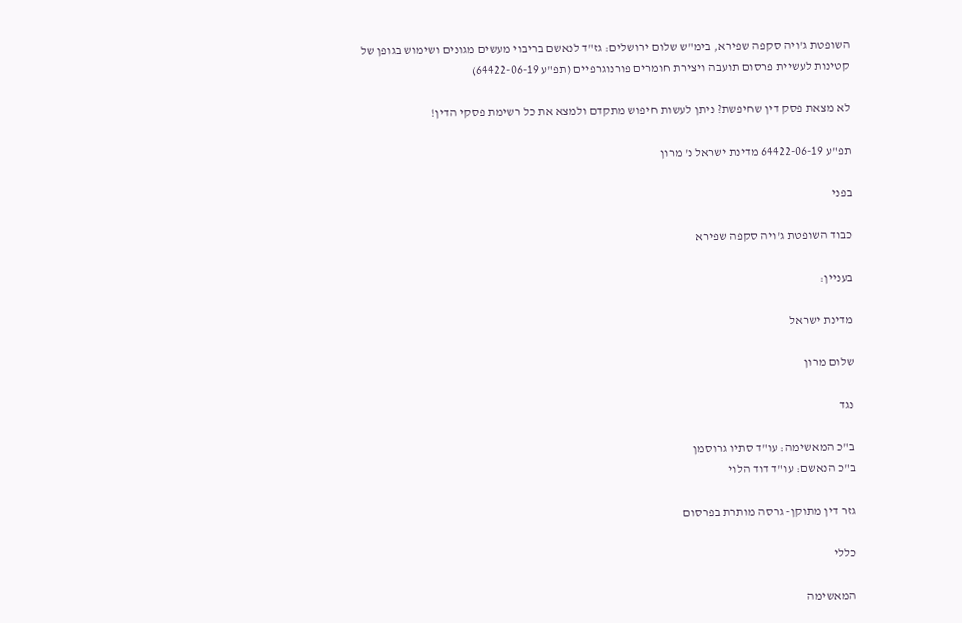השופטת ג'ויה סקפה שפירא, בימ"ש שלום ירושלים: גז"ד לנאשם בריבוי מעשים מגונים ושימוש בגופן של קטינות לעשיית פרסום תועבה ויצירת חומרים פורנוגרפיים (תפ"ע 64422-06-19)

לא מצאת פסק דין שחיפשת? ניתן לעשות חיפוש מתקדם ולמצא את כל רשימת פסקי הדין!

תפ"ע 64422-06-19 מדינת ישראל נ' מרון

בפני

כבוד השופטת ג'ויה סקפה שפירא

בעניין:

מדינת ישראל

שלום מרון

נגד

ב"כ המאשימה: עו"ד סתיו גרוסמן
ב"כ הנאשם: עו"ד דוד הלוי

גזר דין מתוקן- גרסה מותרת בפרסום

כללי

המאשימה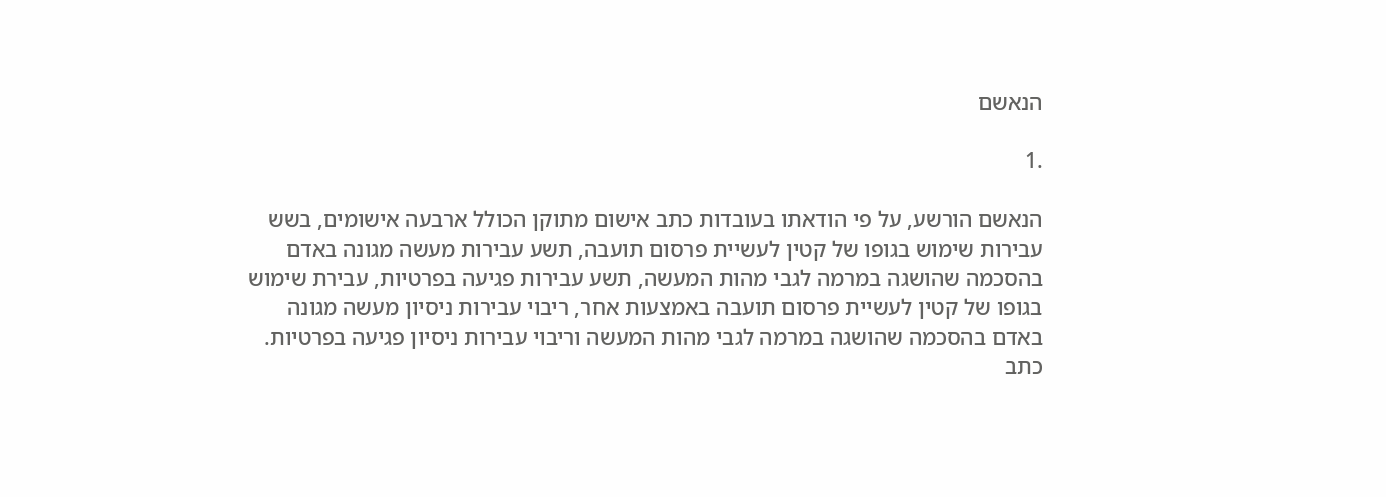הנאשם

.1

הנאשם הורשע, על פי הודאתו בעובדות כתב אישום מתוקן הכולל ארבעה אישומים, בשש
עבירות שימוש בגופו של קטין לעשיית פרסום תועבה, תשע עבירות מעשה מגונה באדם
בהסכמה שהושגה במרמה לגבי מהות המעשה, תשע עבירות פגיעה בפרטיות, עבירת שימוש
בגופו של קטין לעשיית פרסום תועבה באמצעות אחר, ריבוי עבירות ניסיון מעשה מגונה
באדם בהסכמה שהושגה במרמה לגבי מהות המעשה וריבוי עבירות ניסיון פגיעה בפרטיות.
כתב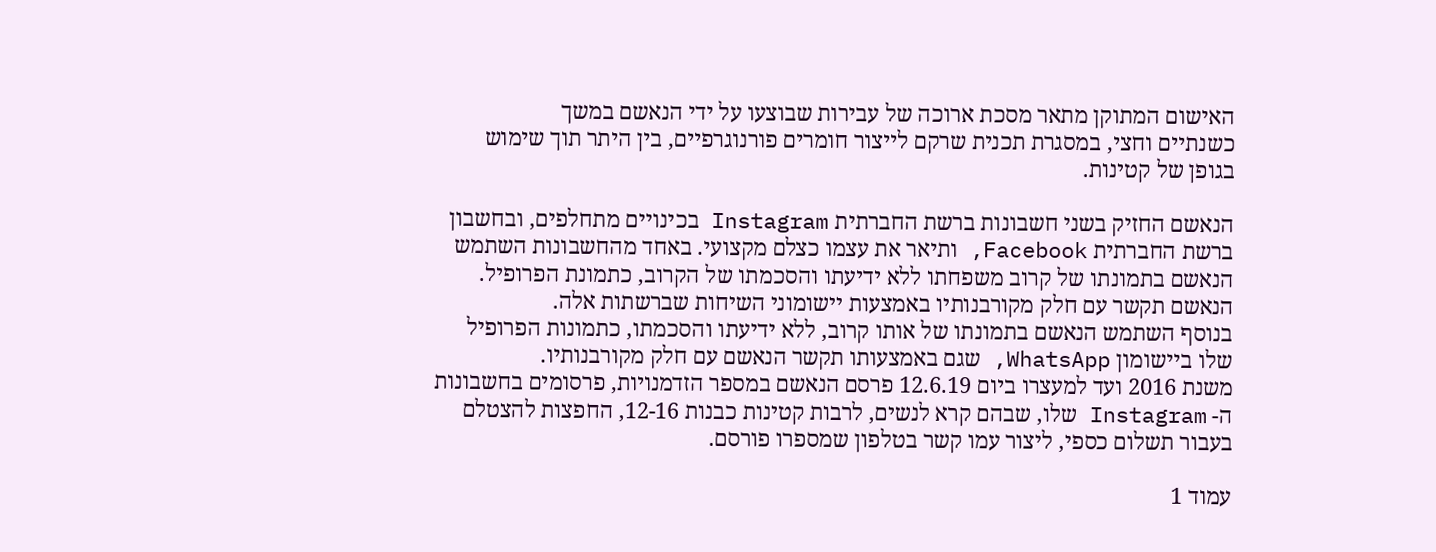האישום המתוקן מתאר מסכת ארוכה של עבירות שבוצעו על ידי הנאשם במשך
כשנתיים וחצי, במסגרת תכנית שרקם לייצור חומרים פורנוגרפיים, בין היתר תוך שימוש
בגופן של קטינות.

הנאשם החזיק בשני חשבונות ברשת החברתית Instagram בכינויים מתחלפים, ובחשבון
ברשת החברתית Facebook, ותיאר את עצמו כצלם מקצועי. באחד מהחשבונות השתמש
הנאשם בתמונתו של קרוב משפחתו ללא ידיעתו והסכמתו של הקרוב, כתמונת הפרופיל.
הנאשם תקשר עם חלק מקורבנותיו באמצעות יישומוני השיחות שברשתות אלה.
בנוסף השתמש הנאשם בתמונתו של אותו קרוב, ללא ידיעתו והסכמתו, כתמונות הפרופיל
שלו ביישומון WhatsApp, שגם באמצעותו תקשר הנאשם עם חלק מקורבנותיו.
משנת 2016 ועד למעצרו ביום 12.6.19 פרסם הנאשם במספר הזדמנויות, פרסומים בחשבונות
ה- Instagram שלו, שבהם קרא לנשים, לרבות קטינות כבנות 12-16, החפצות להצטלם
בעבור תשלום כספי, ליצור עמו קשר בטלפון שמספרו פורסם.

עמוד 1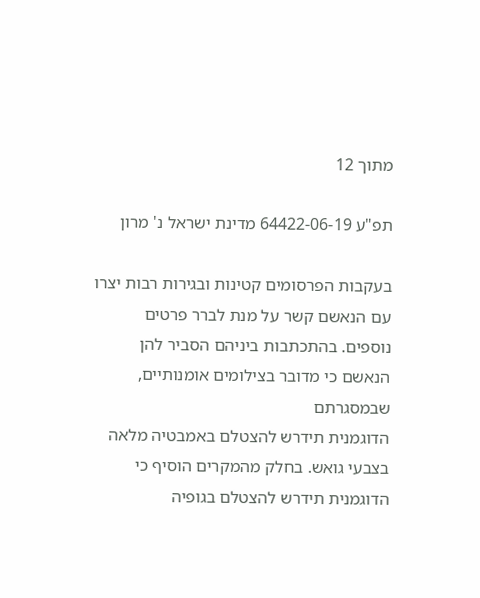מתוך 12

תפ"ע 64422-06-19 מדינת ישראל נ' מרון

בעקבות הפרסומים קטינות ובגירות רבות יצרו עם הנאשם קשר על מנת לברר פרטים
נוספים. בהתכתבות ביניהם הסביר להן הנאשם כי מדובר בצילומים אומנותיים, שבמסגרתם
הדוגמנית תידרש להצטלם באמבטיה מלאה בצבעי גואש. בחלק מהמקרים הוסיף כי
הדוגמנית תידרש להצטלם בגופיה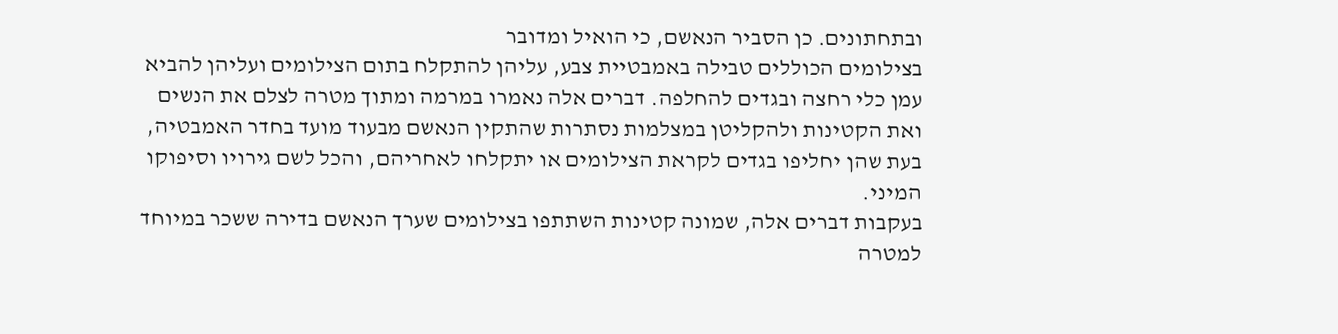ובתחתונים. כן הסביר הנאשם, כי הואיל ומדובר
בצילומים הכוללים טבילה באמבטיית צבע, עליהן להתקלח בתום הצילומים ועליהן להביא
עמן כלי רחצה ובגדים להחלפה. דברים אלה נאמרו במרמה ומתוך מטרה לצלם את הנשים
ואת הקטינות ולהקליטן במצלמות נסתרות שהתקין הנאשם מבעוד מועד בחדר האמבטיה,
בעת שהן יחליפו בגדים לקראת הצילומים או יתקלחו לאחריהם, והכל לשם גירויו וסיפוקו
המיני.
בעקבות דברים אלה, שמונה קטינות השתתפו בצילומים שערך הנאשם בדירה ששכר במיוחד
למטרה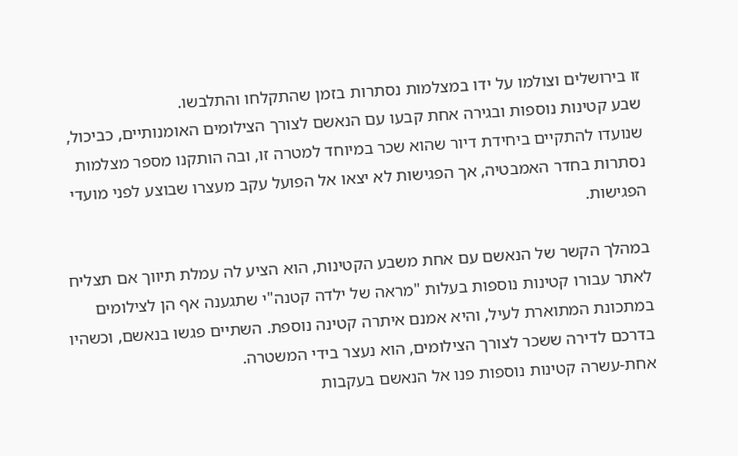זו בירושלים וצולמו על ידו במצלמות נסתרות בזמן שהתקלחו והתלבשו.
שבע קטינות נוספות ובגירה אחת קבעו עם הנאשם לצורך הצילומים האומנותיים, כביכול,
שנועדו להתקיים ביחידת דיור שהוא שכר במיוחד למטרה זו, ובה הותקנו מספר מצלמות
נסתרות בחדר האמבטיה, אך הפגישות לא יצאו אל הפועל עקב מעצרו שבוצע לפני מועדי
הפגישות.

במהלך הקשר של הנאשם עם אחת משבע הקטינות, הוא הציע לה עמלת תיווך אם תצליח
לאתר עבורו קטינות נוספות בעלות "מראה של ילדה קטנה"י שתגענה אף הן לצילומים
במתכונת המתוארת לעיל, והיא אמנם איתרה קטינה נוספת. השתיים פגשו בנאשם, וכשהיו
בדרכם לדירה ששכר לצורך הצילומים, הוא נעצר בידי המשטרה.
אחת-עשרה קטינות נוספות פנו אל הנאשם בעקבות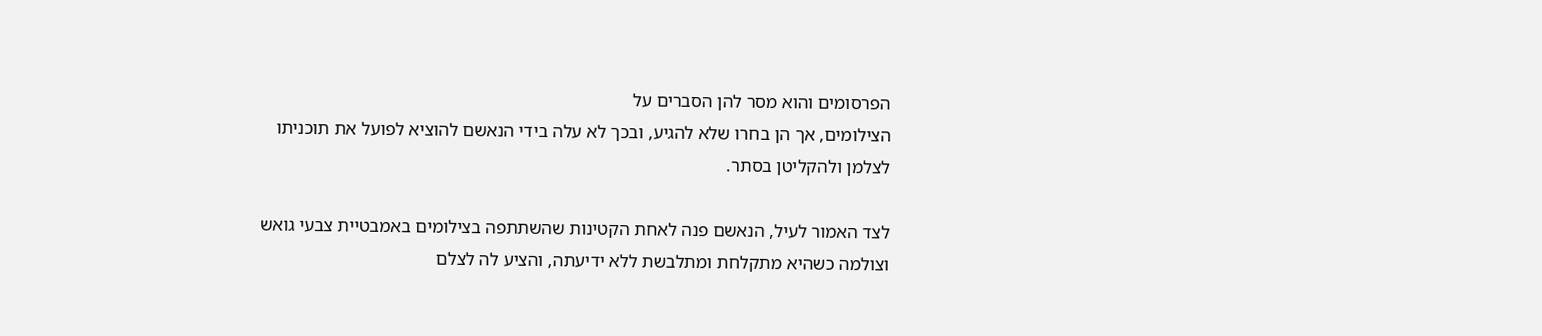הפרסומים והוא מסר להן הסברים על
הצילומים, אך הן בחרו שלא להגיע, ובכך לא עלה בידי הנאשם להוציא לפועל את תוכניתו
לצלמן ולהקליטן בסתר.

לצד האמור לעיל, הנאשם פנה לאחת הקטינות שהשתתפה בצילומים באמבטיית צבעי גואש
וצולמה כשהיא מתקלחת ומתלבשת ללא ידיעתה, והציע לה לצלם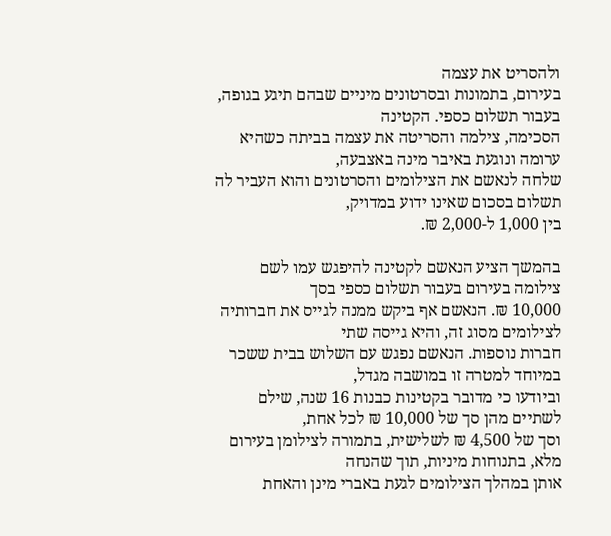ולהסריט את עצמה
בעירום, בתמונות ובסרטונים מיניים שבהם תיגע בגופה, בעבור תשלום כספי. הקטינה
הסכימה, צילמה והסריטה את עצמה בביתה כשהיא ערומה ונוגעת באיבר מינה באצבעה,
שלחה לנאשם את הצילומים והסרטונים והוא העביר לה תשלום בסכום שאינו ידוע במדויק,
בין 1,000 ל-2,000 ₪.

בהמשך הציע הנאשם לקטינה להיפגש עמו לשם צילומה בעירום בעבור תשלום כספי בסך
10,000 ₪. הנאשם אף ביקש ממנה לגייס את חברותיה לצילומים מסוג זה, והיא גייסה שתי
חברות נוספות. הנאשם נפגש עם השלוש בבית ששכר במיוחד למטרה זו במושבה מגדל,
וביודעו כי מדובר בקטינות כבנות 16 שנה, שילם לשתיים מהן סך של 10,000 ₪ לכל אחת,
וסך של 4,500 ₪ לשלישית, בתמורה לצילומן בעירום מלא, בתנוחות מיניות, תוך שהנחה
אותן במהלך הצילומים לגעת באברי מינן והאחת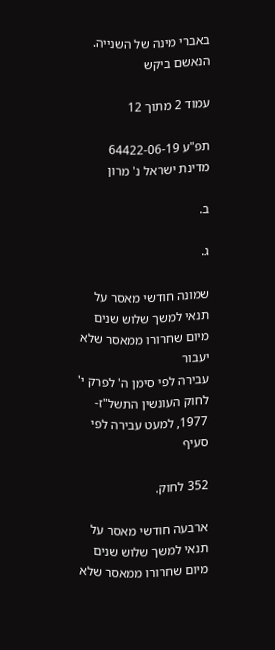באברי מינה של השנייה. הנאשם ביקש

עמוד 2 מתוך 12

תפ"ע 64422-06-19 מדינת ישראל נ' מרון

ב.

ג.

שמונה חודשי מאסר על תנאי למשך שלוש שנים מיום שחרורו ממאסר שלא יעבור
עבירה לפי סימן ה' לפרק י' לחוק העונשין התשל"ז- 1977, למעט עבירה לפי סעיף

352 לחוק.

ארבעה חודשי מאסר על תנאי למשך שלוש שנים מיום שחרורו ממאסר שלא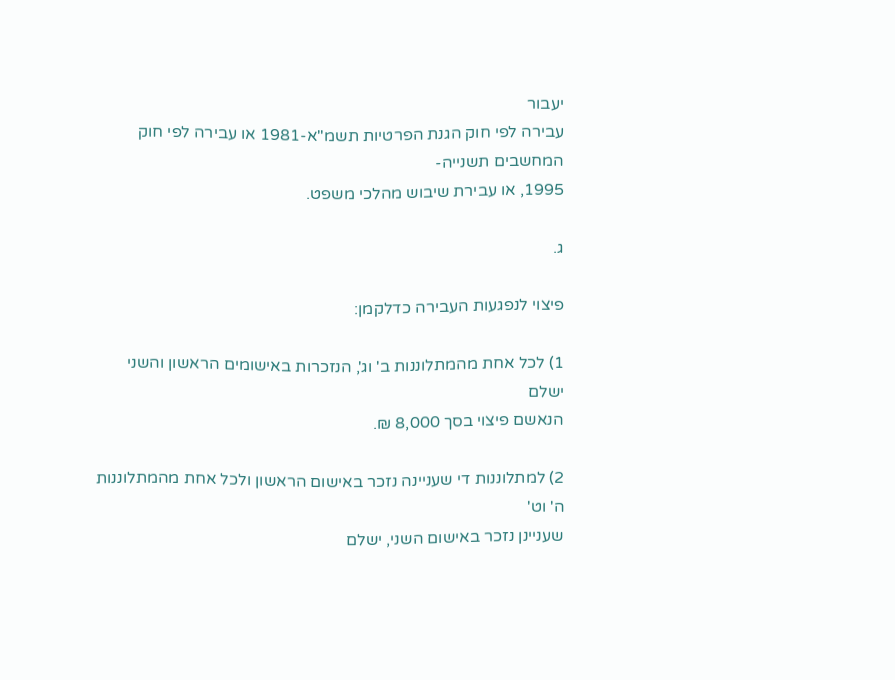יעבור
עבירה לפי חוק הגנת הפרטיות תשמ"א-1981 או עבירה לפי חוק המחשבים תשנייה-
1995, או עבירת שיבוש מהלכי משפט.

ג.

פיצוי לנפגעות העבירה כדלקמן:

1) לכל אחת מהמתלוננות ב' וג', הנזכרות באישומים הראשון והשני ישלם
הנאשם פיצוי בסך 8,000 ₪.

2) למתלוננות די שעניינה נזכר באישום הראשון ולכל אחת מהמתלוננות ה' וט'
שעניינן נזכר באישום השני, ישלם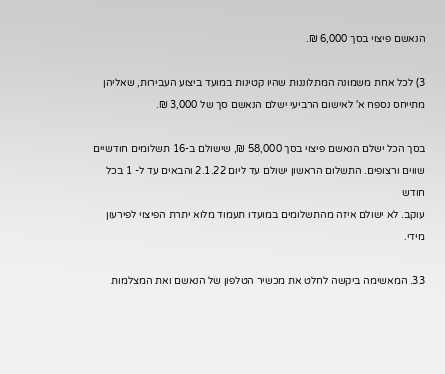הנאשם פיצוי בסך 6,000 ₪.

3) לכל אחת משמונה המתלוננות שהיו קטינות במועד ביצוע העבירות, שאליהן
מתייחס נספח א' לאישום הרביעי ישלם הנאשם סך של 3,000 ₪.

בסך הכל ישלם הנאשם פיצוי בסך 58,000 ₪, שישולם ב-16 תשלומים חודשיים
שווים ורצופים. התשלום הראשון ישולם עד ליום 2.1.22 והבאים עד ל- 1 בכל חודש
עוקב. לא ישולם איזה מהתשלומים במועדו תעמוד מלוא יתרת הפיצוי לפירעון מידי.

33. המאשימה ביקשה לחלט את מכשיר הטלפון של הנאשם ואת המצלמות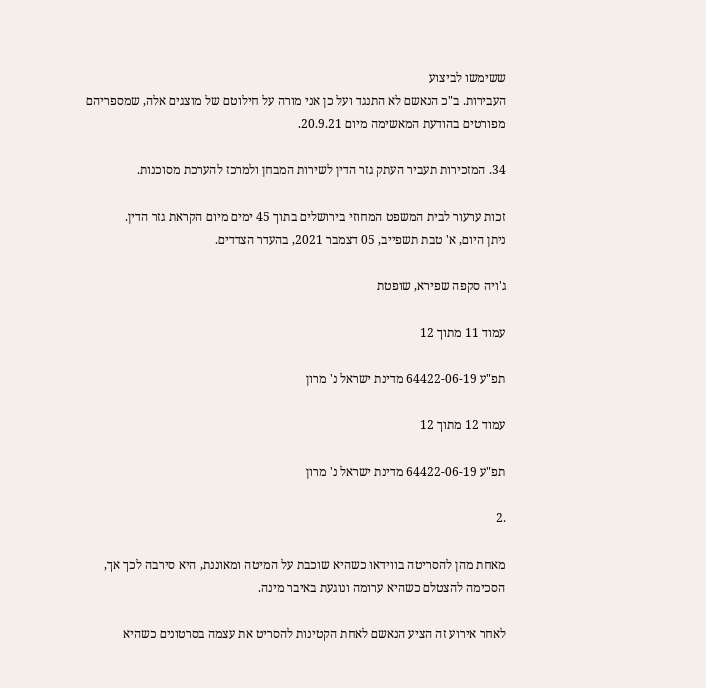ששימשו לביצוע
העבירות. ב"כ הנאשם לא התנגד ועל כן אני מורה על חילוטם של מוצגים אלה, שמספריהם
מפורטים בהודעת המאשימה מיום 20.9.21.

34. המזכירות תעביר העתק גזר הדין לשירות המבחן ולמרכז להערכת מסוכנות.

זכות ערעור לבית המשפט המחוזי בירושלים בתוך 45 ימים מיום הקראת גזר הדין.
ניתן היום, א' טבת תשפייב, 05 דצמבר 2021, בהעדר הצדדים.

ג'ויה סקפה שפירא, שופטת

עמוד 11 מתוך 12

תפ"ע 64422-06-19 מדינת ישראל נ' מרון

עמוד 12 מתוך 12

תפ"ע 64422-06-19 מדינת ישראל נ' מרון

.2

מאחת מהן להסריטה בווידאו כשהיא שוכבת על המיטה ומאוננת, היא סירבה לכך אך,
הסכימה להצטלם כשהיא ערומה ונוגעת באיבר מינה.

לאחר אירוע זה הציע הנאשם לאחת הקטינות להסריט את עצמה בסרטונים כשהיא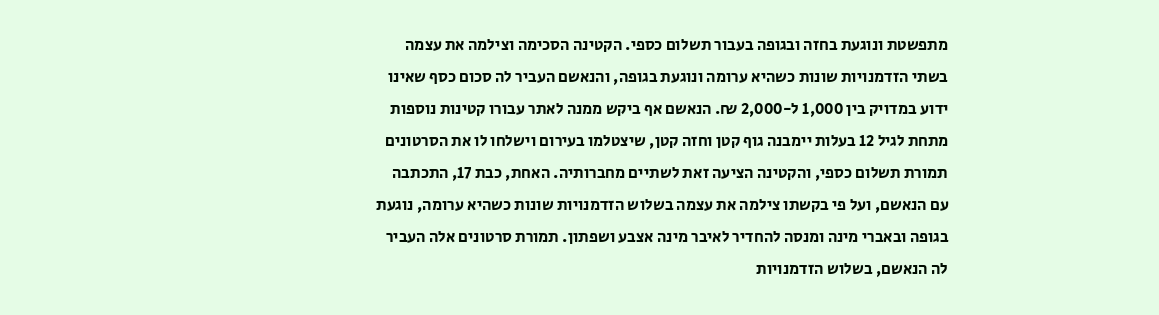מתפשטת ונוגעת בחזה ובגופה בעבור תשלום כספי. הקטינה הסכימה וצילמה את עצמה
בשתי הזדמנויות שונות כשהיא ערומה ונוגעת בגופה, והנאשם העביר לה סכום כסף שאינו
ידוע במדויק בין 1,000 ל-2,000 ₪. הנאשם אף ביקש ממנה לאתר עבורו קטינות נוספות
מתחת לגיל 12 בעלות יימבנה גוף קטן וחזה קטן, שיצטלמו בעירום וישלחו לו את הסרטונים
תמורת תשלום כספי, והקטינה הציעה זאת לשתיים מחברותיה. האחת, כבת 17, התכתבה
עם הנאשם, ועל פי בקשתו צילמה את עצמה בשלוש הזדמנויות שונות כשהיא ערומה, נוגעת
בגופה ובאברי מינה ומנסה להחדיר לאיבר מינה אצבע ושפתון. תמורת סרטונים אלה העביר
לה הנאשם, בשלוש הזדמנויות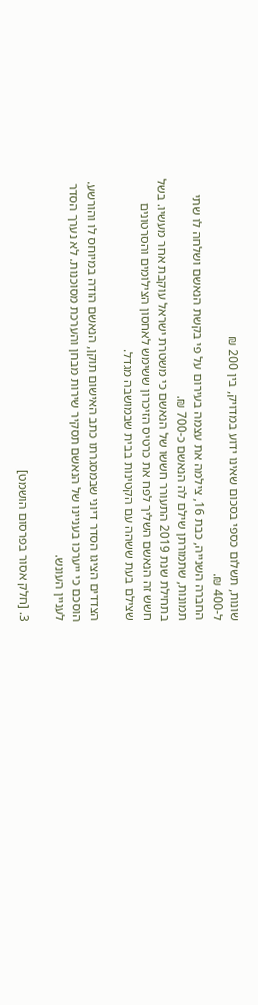שונות, תשלום כספי בסכום שאינו ידוע במדויק, בין 200 ₪
ל-400 ₪.
החברה השנייה, כבת 16, צילמה את עצמה בעירום על פי בקשת הנאשם ושלחה לו שתי
תמונות, שתמורתן שילם לה הנאשם כ-700 ₪.
בתחילת שנת 2019 התעורר חששו של הנאשם כי משטרת ישראל עוקבת אחר מעשיו. בשל
חשש זה הנאשם השליך לפח את כרטיס הזיכרון ששימש לאחסון הצילומים והסרטונים
שצילם בעת ששהה עם הקטינות בבית שבמושבה מגדל.

הצדדים הציגו הסדר דיוני שבמסגרתו כתב האישום תוקן, הנאשם הודה במיוחס לו והורשע.
הוסכם כי ייערכו בעניינו של הנאשם תסקיר שירות מבחן והערכת מסוכנות. לא נערך הסדר
לעניין העונש.

3. [חלק אסור בפרסום הושמט]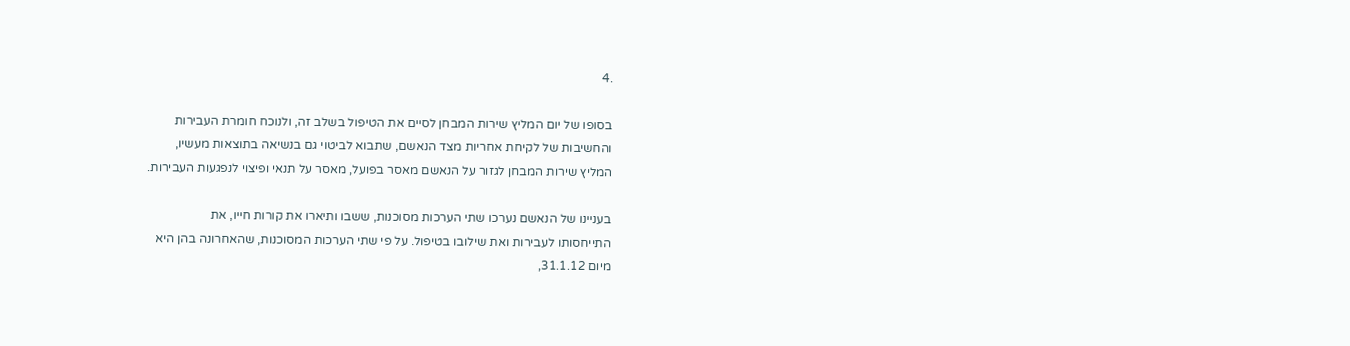.4

בסופו של יום המליץ שירות המבחן לסיים את הטיפול בשלב זה, ולנוכח חומרת העבירות
והחשיבות של לקיחת אחריות מצד הנאשם, שתבוא לביטוי גם בנשיאה בתוצאות מעשיו,
המליץ שירות המבחן לגזור על הנאשם מאסר בפועל, מאסר על תנאי ופיצוי לנפגעות העבירות.

בעניינו של הנאשם נערכו שתי הערכות מסוכנות, ששבו ותיארו את קורות חייו, את
התייחסותו לעבירות ואת שילובו בטיפול. על פי שתי הערכות המסוכנות, שהאחרונה בהן היא
מיום 31.1.12,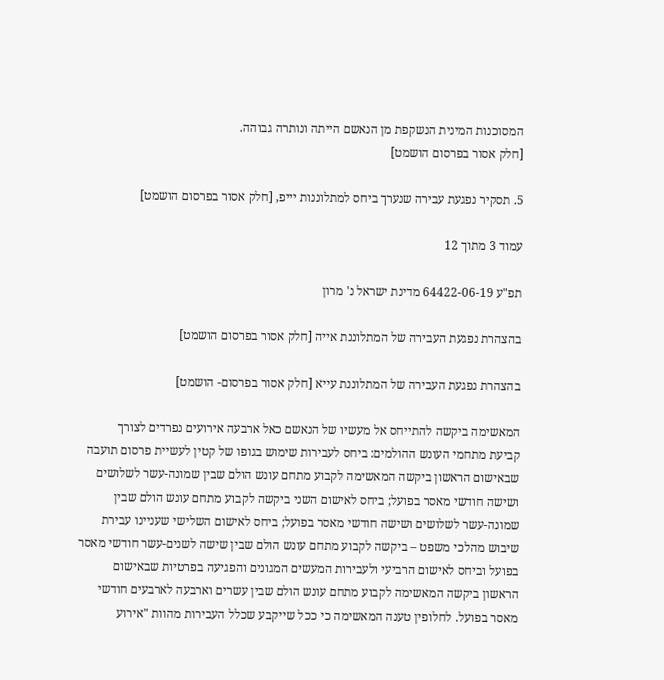המסוכנות המינית הנשקפת מן הנאשם הייתה ונותרה גבוהה.
[חלק אסור בפרסום הושמט]

5. תסקיר נפגעת עבירה שנערך ביחס למתלוננות יייפ, [חלק אסור בפרסום הושמט]

עמוד 3 מתוך 12

תפ"ע 64422-06-19 מדינת ישראל נ' מרון

בהצהרת נפגעת העבירה של המתלוננת אייה [חלק אסור בפרסום הושמט]

בהצהרת נפגעת העבירה של המתלוננת עייא [חלק אסור בפרסום- הושמט]

המאשימה ביקשה להתייחס אל מעשיו של הנאשם כאל ארבעה אירועים נפרדים לצורך
קביעת מתחמי העונש ההולמים: ביחס לעבירות שימוש בגופו של קטין לעשיית פרסום תועבה
שבאישום הראשון ביקשה המאשימה לקבוע מתחם עונש הולם שבין שמונה-עשר לשלושים
ושישה חודשי מאסר בפועל; ביחס לאישום השני ביקשה לקבוע מתחם עונש הולם שבין
שמונה-עשר לשלושים ושישה חודשי מאסר בפועל; ביחס לאישום השלישי שעניינו עבירת
שיבוש מהלכי משפט – ביקשה לקבוע מתחם עונש הולם שבין שישה לשנים-עשר חודשי מאסר
בפועל וביחס לאישום הרביעי ולעבירות המעשים המגונים והפגיעה בפרטיות שבאישום
הראשון ביקשה המאשימה לקבוע מתחם עונש הולם שבין עשרים וארבעה לארבעים חודשי
מאסר בפועל. לחלופין טענה המאשימה כי ככל שייקבע שכלל העבירות מהוות "אירוע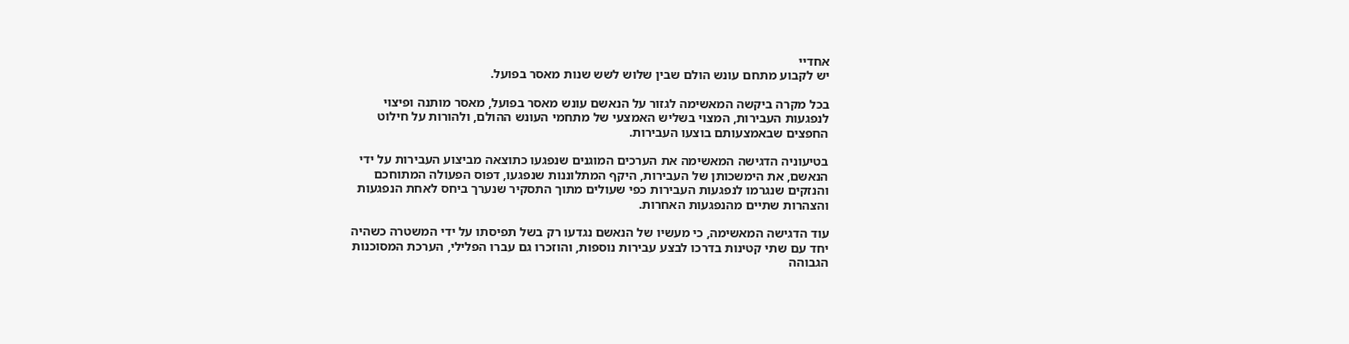אחדיי
יש לקבוע מתחם עונש הולם שבין שלוש לשש שנות מאסר בפועל.

בכל מקרה ביקשה המאשימה לגזור על הנאשם עונש מאסר בפועל, מאסר מותנה ופיצוי
לנפגעות העבירות, המצוי בשליש האמצעי של מתחמי העונש ההולם, ולהורות על חילוט
החפצים שבאמצעותם בוצעו העבירות.

בטיעוניה הדגישה המאשימה את הערכים המוגנים שנפגעו כתוצאה מביצוע העבירות על ידי
הנאשם, את הימשכותן של העבירות, היקף המתלוננות שנפגעו, דפוס הפעולה המתוחכם
והנזקים שנגרמו לנפגעות העבירות כפי שעולים מתוך התסקיר שנערך ביחס לאחת הנפגעות
והצהרות שתיים מהנפגעות האחרות.

עוד הדגישה המאשימה, כי מעשיו של הנאשם נגדעו רק בשל תפיסתו על ידי המשטרה כשהיה
יחד עם שתי קטינות בדרכו לבצע עבירות נוספות, והוזכרו גם עברו הפלילי, הערכת המסוכנות
הגבוהה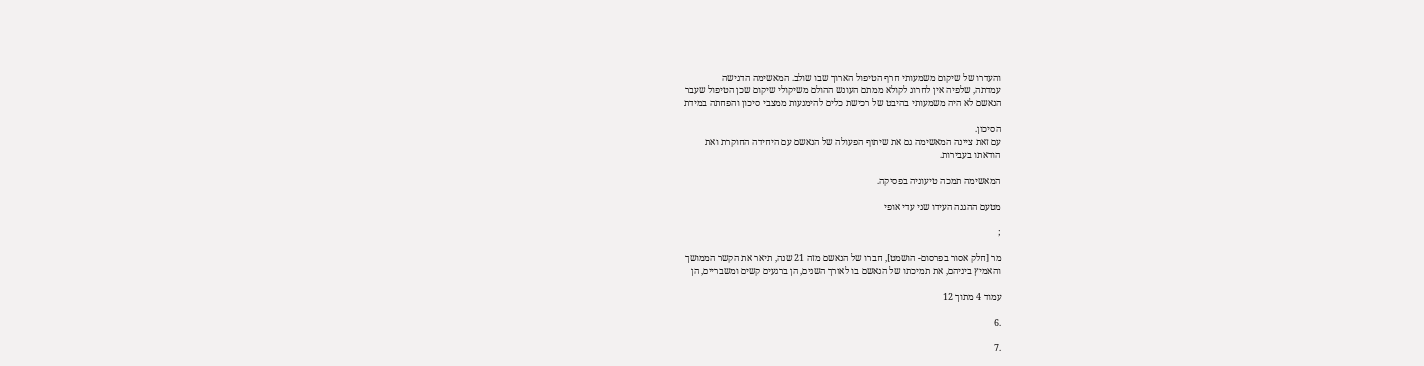והעדרו של שיקום משמעותי חרף הטיפול הארוך שבו שולב. המאשימה הדגישה
עמדתה, שלפיה אין לחרוג לקולא ממתם העונש ההולם משיקולי שיקום שכן הטיפול שעבר
הנאשם לא היה משמעותי בהיבט של רכישת כלים להימנעות ממצבי סיכון והפחתה במידת

הסיכון.
עם זאת ציינה המאשימה גם את שיתוף הפעולה של הנאשם עם היחידה החוקרת ואת
הודאתו בעבירות.

המאשימה תמכה טיעוניה בפסיקה.

מטעם ההגנה העידו שני עדי אופי

;

מר [חלק אסור בפרסום- הושמט], חברו של הנאשם מזה 21 שנה, תיאר את הקשר הממושך
והאמיץ ביניהם, את תמיכתו של הנאשם בו לאורך השנים, הן ברגעים קשים ומשבריים, הן

עמוד 4 מתוך 12

.6

.7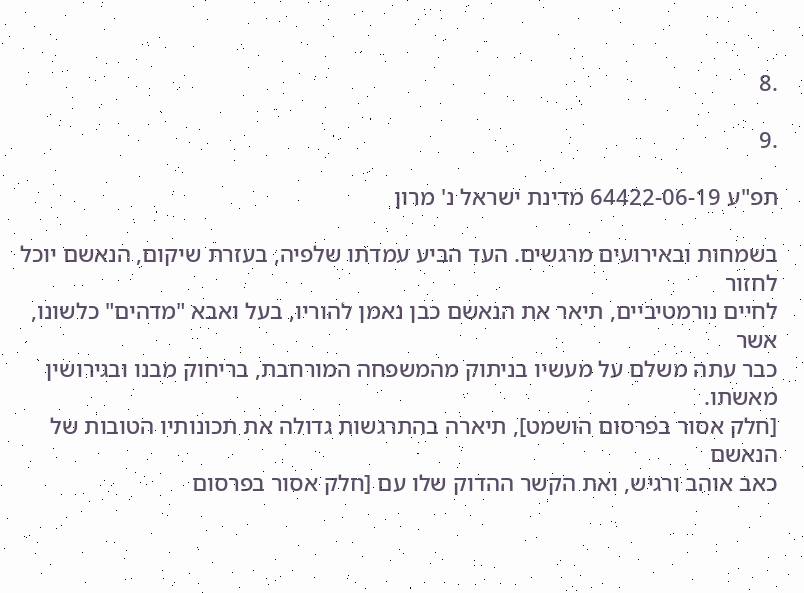.8

.9

תפ"ע 64422-06-19 מדינת ישראל נ' מרון

בשמחות ובאירועים מרגשים. העד הביע עמדתו שלפיה, בעזרת שיקום, הנאשם יוכל לחזור
לחיים נורמטיביים, תיאר את הנאשם כבן נאמן להוריו, בעל ואבא "מדהים" כלשונו, אשר
כבר עתה משלם על מעשיו בניתוק מהמשפחה המורחבת, בריחוק מבנו ובגירושין מאשתו.
[חלק אסור בפרסום הושמט], תיארה בהתרגשות גדולה את תכונותיו הטובות של הנאשם
כאב אוהב ורגיש, ואת הקשר ההדוק שלו עם [חלק אסור בפרסום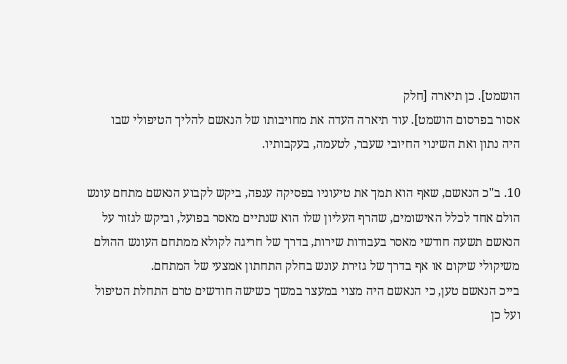הושמט]. כן תיארה [חלק
אסור בפרסום הושמט]. עוד תיארה העדה את מחויבותו של הנאשם להליך הטיפולי שבו
היה נתון ואת השינוי החיובי שעבר, לטעמה, בעקבותיו.

10. ב"כ הנאשם, שאף הוא תמך את טיעוניו בפסיקה ענפה, ביקש לקבוע הנאשם מתחם עונש
הולם אחד לכלל האישומים, שהרף העליון שלו הוא שנתיים מאסר בפועל, וביקש לגזור על
הנאשם תשעה חודשי מאסר בעבודות שירות, בדרך של חריגה לקולא ממתחם העונש ההולם
משיקולי שיקום או אף בדרך של גזירת עונש בחלק התחתון אמצעי של המתחם.
בייכ הנאשם טען, כי הנאשם היה מצוי במעצר במשך כשישה חודשים טרם התחלת הטיפול
ועל כן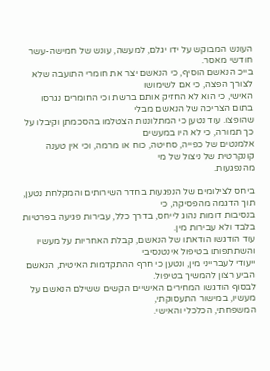העונש המבוקש על ידו יגלם, למעשה, עונש של חמישה-עשר חודשי מאסר.
בייכ הנאשם הוסיף, כי הנאשם יצר את חומרי התועבה שלא לצורך הפצה, כי אם לשימושו
האישי, כי הוא לא החזיק אותם ברשת וכי החומרים נגרסו בתום הצריכה של הנאשם מבלי
שהופצו. עוד נטען כי המתלוננות הצטלמו בהסכמתן וקיבלו על כך תמורה, כי לא היו במעשים
אלמנטים של כפייה, סחיטה, כוח או מרמה, וכי אין טענה קונקרטית של ניצול של מי
מהנפגעות.

ביחס לצילומים של הנפגעות בחדר השירותים והמקלחת נטען, תוך הדגמה מהפסיקה, כי
בנסיבות דומות נהוג לייחס, בדרך כלל, עבירות פגיעה בפרטיות בלבד ולא עבירות מין.
עוד הודגשו הודאתו של הנאשם, קבלת האחריות על מעשיו והשתתפותו בטיפול אינטנסיבי
ייעודי לעברייני מין, ונטען כי חרף ההתקדמות האיטית, הנאשם הביע רצון להמשיך בטיפול.
לבסוף הודגשו המחירים האישיים הקשים ששילם הנאשם על מעשיו, במישור התעסוקתי,
המשפחתי, הכלכלי והאישי.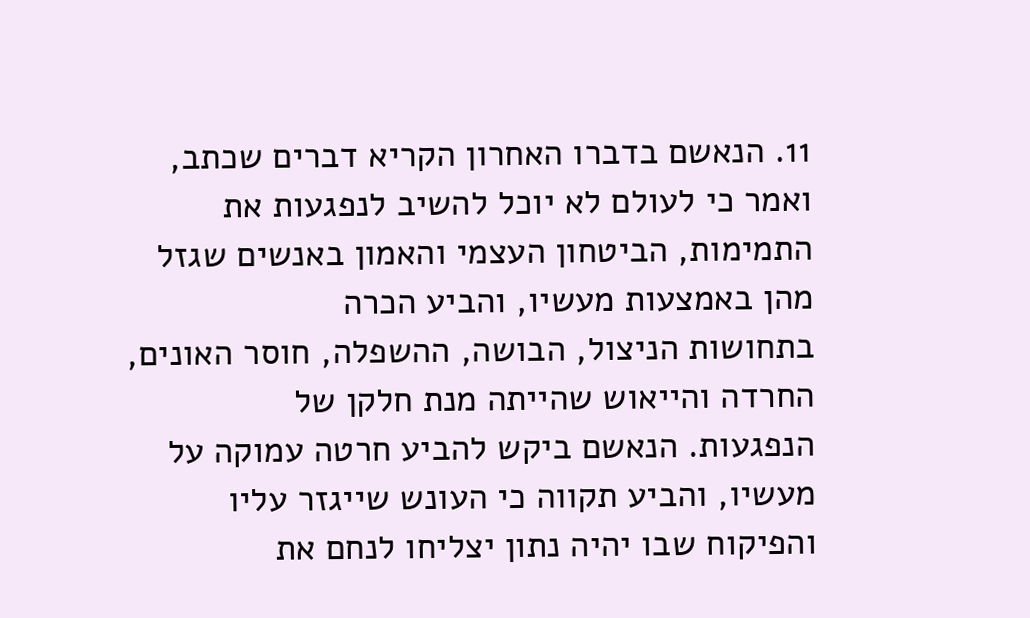11. הנאשם בדברו האחרון הקריא דברים שכתב, ואמר כי לעולם לא יוכל להשיב לנפגעות את
התמימות, הביטחון העצמי והאמון באנשים שגזל מהן באמצעות מעשיו, והביע הכרה
בתחושות הניצול, הבושה, ההשפלה, חוסר האונים, החרדה והייאוש שהייתה מנת חלקן של
הנפגעות. הנאשם ביקש להביע חרטה עמוקה על מעשיו, והביע תקווה כי העונש שייגזר עליו
והפיקוח שבו יהיה נתון יצליחו לנחם את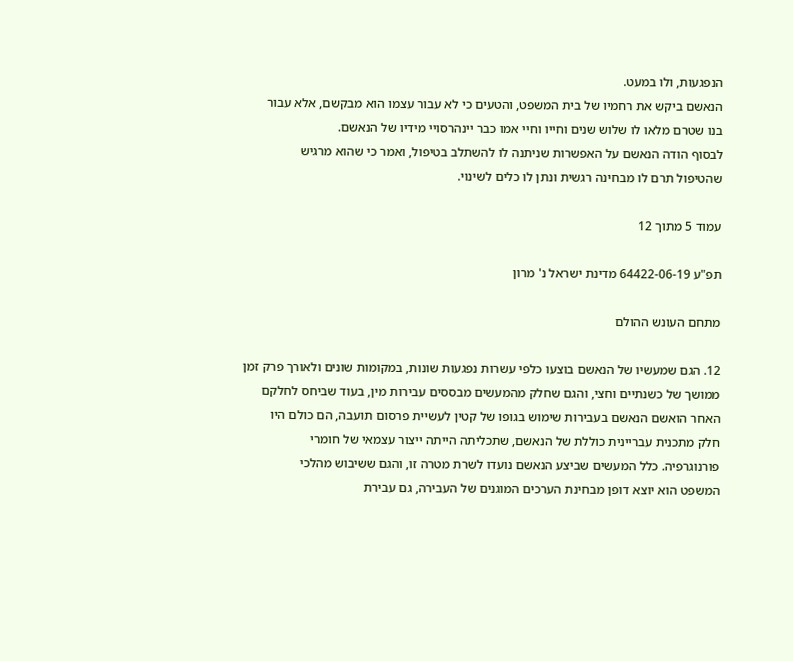הנפגעות, ולו במעט.
הנאשם ביקש את רחמיו של בית המשפט, והטעים כי לא עבור עצמו הוא מבקשם, אלא עבור
בנו שטרם מלאו לו שלוש שנים וחייו וחיי אמו כבר יינהרסויי מידיו של הנאשם.
לבסוף הודה הנאשם על האפשרות שניתנה לו להשתלב בטיפול, ואמר כי שהוא מרגיש
שהטיפול תרם לו מבחינה רגשית ונתן לו כלים לשינוי.

עמוד 5 מתוך 12

תפ"ע 64422-06-19 מדינת ישראל נ' מרון

מתחם העונש ההולם

12. הגם שמעשיו של הנאשם בוצעו כלפי עשרות נפגעות שונות, במקומות שונים ולאורך פרק זמן
ממושך של כשנתיים וחצי, והגם שחלק מהמעשים מבססים עבירות מין, בעוד שביחס לחלקם
האחר הואשם הנאשם בעבירות שימוש בגופו של קטין לעשיית פרסום תועבה, הם כולם היו
חלק מתכנית עבריינית כוללת של הנאשם, שתכליתה הייתה ייצור עצמאי של חומרי
פורנוגרפיה. כלל המעשים שביצע הנאשם נועדו לשרת מטרה זו, והגם ששיבוש מהלכי
המשפט הוא יוצא דופן מבחינת הערכים המוגנים של העבירה, גם עבירת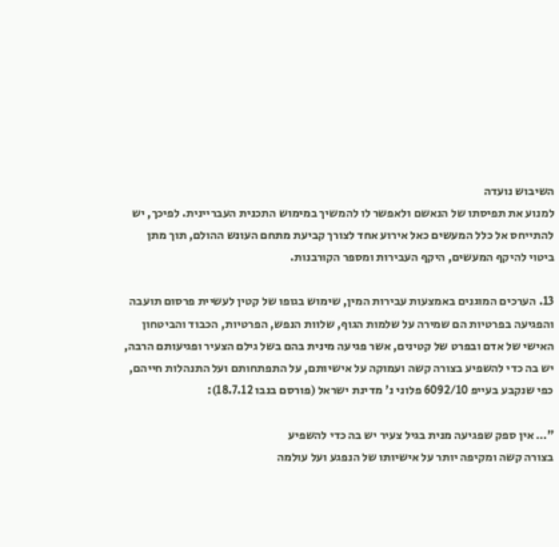השיבוש נועדה
למנוע את תפיסתו של הנאשם ולאפשר לו להמשיך במימוש התכנית העבריינית. לפיכך, יש
להתייחס אל כלל המעשים כאל אירוע אחד לצורך קביעת מתחם העונש ההולם, תוך מתן
ביטוי להיקף המעשים, היקף העבירות ומספר הקורבנות.

13. הערכים המוגנים באמצעות עבירות המין, שימוש בגופו של קטין לעשיית פרסום תועבה
והפגיעה בפרטיות הם שמירה על שלמות הגוף, שלוות הנפש, הפרטיות, הכבוד והביטחון
האישי של אדם ובפרט של קטינים, אשר פגיעה מינית בהם בשל גילם הצעיר ופגיעותם הרבה,
יש בה כדי להשפיע בצורה קשה ועמוקה על אישיותם, על התפתחותם ועל התנהלות חייהם,
כפי שנקבע בעייפ 6092/10 פלוני נ' מדינת ישראל (פורסם בנבו 18.7.12):

"… אין ספק שפגיעה מנית בגיל צעיר יש בה כדי להשפיע
בצורה קשה ומקיפה יותר על אישיותו של הנפגע ועל עולמה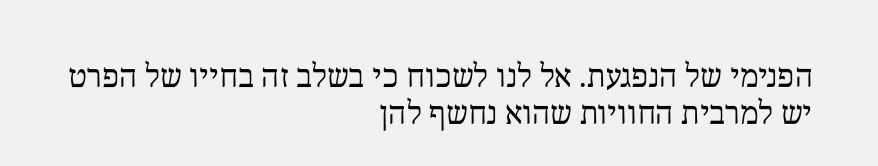הפנימי של הנפגעת. אל לנו לשכוח כי בשלב זה בחייו של הפרט
יש למרבית החוויות שהוא נחשף להן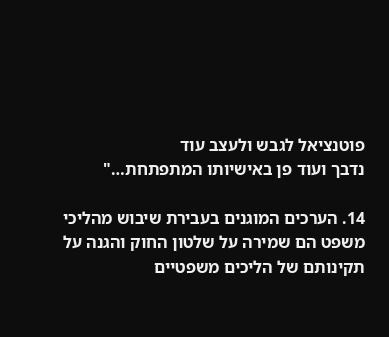פוטנציאל לגבש ולעצב עוד
נדבך ועוד פן באישיותו המתפתחת…"

14. הערכים המוגנים בעבירת שיבוש מהליכי משפט הם שמירה על שלטון החוק והגנה על
תקינותם של הליכים משפטיים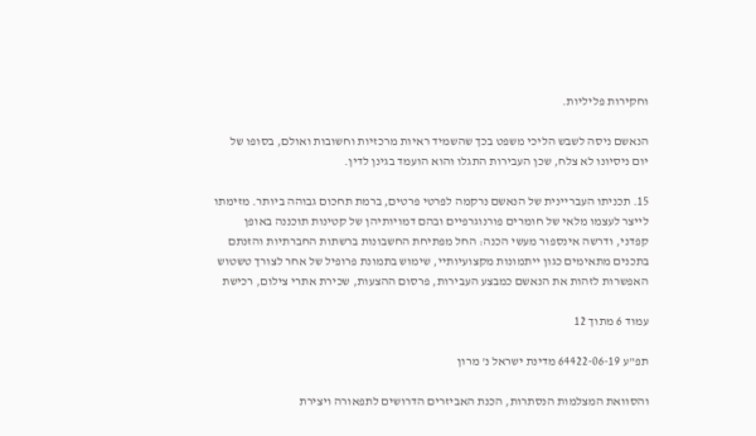וחקירות פליליות.

הנאשם ניסה לשבש הליכי משפט בכך שהשמיד ראיות מרכזיות וחשובות ואולם, בסופו של
יום ניסיונו לא צלח, שכן העבירות התגלו והוא הועמד בגינן לדין.

15. תכניתו העבריינית של הנאשם נרקמה לפרטי פרטים, ברמת תחכום גבוהה ביותר. מזימתו
לייצר לעצמו מלאי של חומרים פורנוגרפיים ובהם דמויותיהן של קטינות תוכננה באופן
קפדני, ודרשה אינספור מעשי הכנה: החל מפתיחת החשבונות ברשתות החברתיות והזנתם
בתכנים מתאימים כגון ייתמונות מקצועיותיי, שימוש בתמונת פרופיל של אחר לצורך טשטוש
האפשרות לזהות את הנאשם כמבצע העבירות, פרסום ההצעות, שכירת אתרי צילום, רכישת

עמוד 6 מתוך 12

תפ"ע 64422-06-19 מדינת ישראל נ' מרון

והסוואת המצלמות הנסתרות, הכנת האביזרים הדרושים לתפאורה ויצירת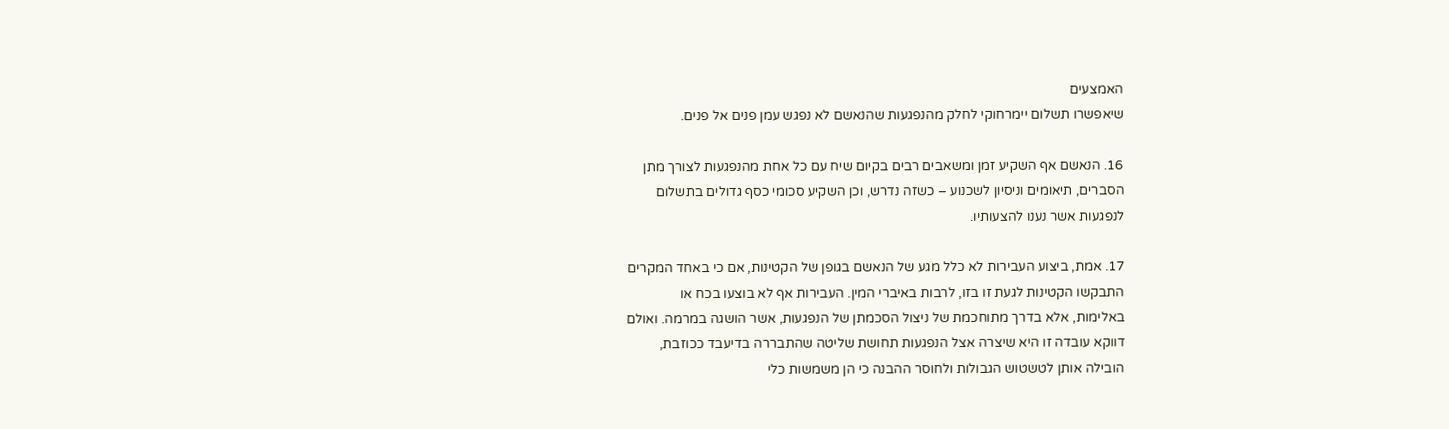האמצעים
שיאפשרו תשלום יימרחוקי לחלק מהנפגעות שהנאשם לא נפגש עמן פנים אל פנים.

16. הנאשם אף השקיע זמן ומשאבים רבים בקיום שיח עם כל אחת מהנפגעות לצורך מתן
הסברים, תיאומים וניסיון לשכנוע – כשזה נדרש, וכן השקיע סכומי כסף גדולים בתשלום
לנפגעות אשר נענו להצעותיו.

17. אמת, ביצוע העבירות לא כלל מגע של הנאשם בגופן של הקטינות, אם כי באחד המקרים
התבקשו הקטינות לגעת זו בזו, לרבות באיברי המין. העבירות אף לא בוצעו בכח או
באלימות, אלא בדרך מתוחכמת של ניצול הסכמתן של הנפגעות, אשר הושגה במרמה. ואולם
דווקא עובדה זו היא שיצרה אצל הנפגעות תחושת שליטה שהתבררה בדיעבד ככוזבת,
הובילה אותן לטשטוש הגבולות ולחוסר ההבנה כי הן משמשות כלי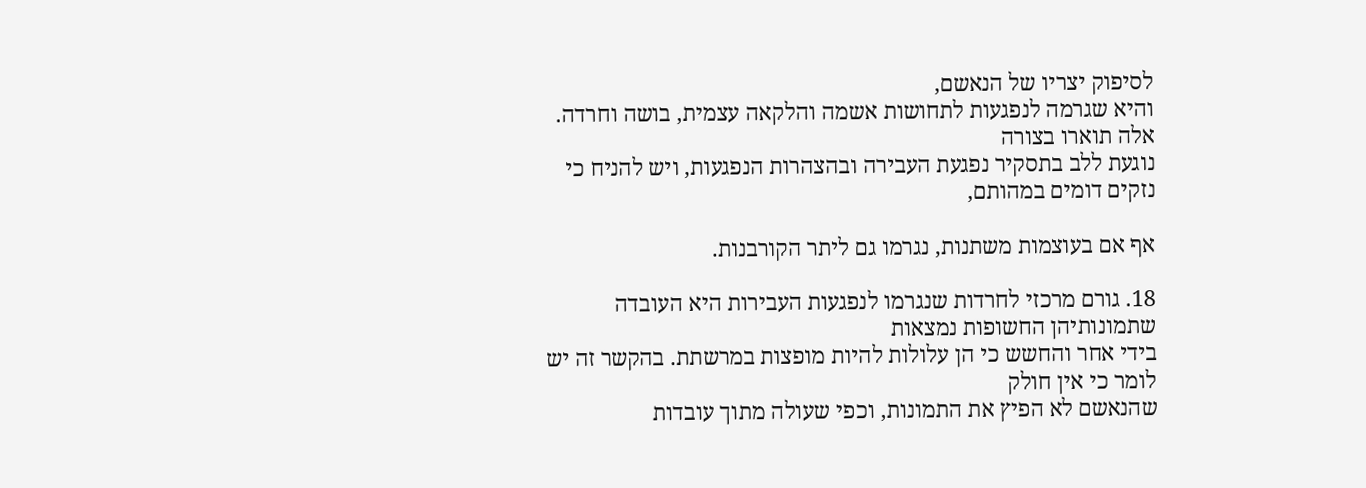לסיפוק יצריו של הנאשם,
והיא שגרמה לנפגעות לתחושות אשמה והלקאה עצמית, בושה וחרדה. אלה תוארו בצורה
נוגעת ללב בתסקיר נפגעת העבירה ובהצהרות הנפגעות, ויש להניח כי נזקים דומים במהותם,

אף אם בעוצמות משתנות, נגרמו גם ליתר הקורבנות.

18. גורם מרכזי לחרדות שנגרמו לנפגעות העבירות היא העובדה שתמונותיהן החשופות נמצאות
בידי אחר והחשש כי הן עלולות להיות מופצות במרשתת. בהקשר זה יש לומר כי אין חולק
שהנאשם לא הפיץ את התמונות, וכפי שעולה מתוך עובדות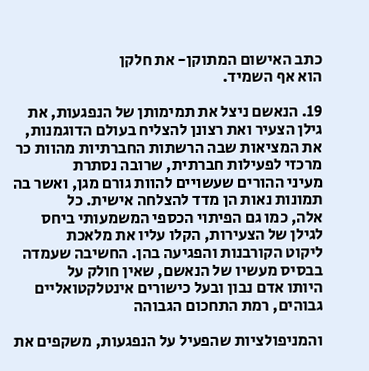כתב האישום המתוקן- את חלקן
הוא אף השמיד.

19. הנאשם ניצל את תמימותן של הנפגעות, את גילן הצעיר ואת רצונן להצליח בעולם הדוגמנות,
את המציאות שבה הרשתות החברתיות מהוות כר מרכזי לפעילות חברתית, שרובה נסתרת
מעיני ההורים שעשויים להוות גורם מגן, ואשר בה תמונות נאות הן מדד להצלחה אישית. כל
אלה, כמו גם הפיתוי הכספי המשמעותי ביחס לגילן של הצעירות, הקלו עליו את מלאכת
ליקוט הקורבנות והפגיעה בהן. החשיבה שעמדה בבסיס מעשיו של הנאשם, שאין חולק על
היותו אדם נבון ובעל כישורים אינטלקטואליים גבוהים, רמת התחכום הגבוהה

והמניפולציות שהפעיל על הנפגעות, משקפים את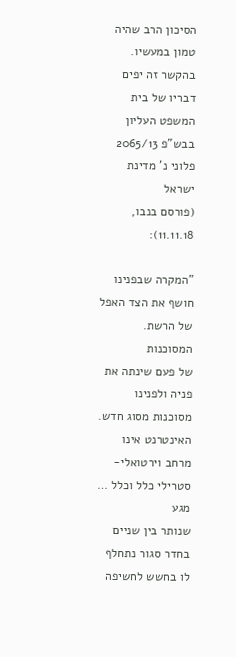הסיכון הרב שהיה טמון במעשיו.
בהקשר זה יפים דבריו של בית המשפט העליון בבש"פ 2065/13 פלוני נ' מדינת ישראל
(פורסם בנבו, 11.11.18):

"המקרה שבפנינו חושף את הצד האפל של הרשת. המסוכנות
של פעם שינתה את פניה ולפנינו מסוכנות מסוג חדש.
האינטרנט אינו מרחב וירטואלי- סטרילי כלל וכלל … מגע
שנותר בין שניים בחדר סגור נתחלף לו בחשש לחשיפה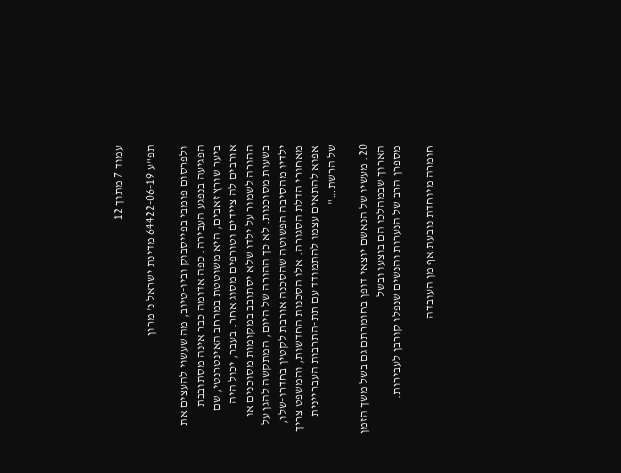עמוד 7 מתוך 12

תפ"ע 64422-06-19 מדינת ישראל נ' מרון

ולפרסום פומבי בפייסבוק וביו-טיוב, מה שעשוי להעצים את
הפגיעה בנפגע העבירה. כפה אדומה כבר אינה מסתובבת
ביער שורץ זאבים, היא משוטטת במרחב האינטרנטי, שם
אורבים לה ציידים וטורפים מסוג אחר. בעבר, יכול היה
ההורה לשמור על ילדו שלא יסתובב במקומות מסוכנים או
בשעות מסוכנות. לא כך ההורה של היום, המתקשה להגן על
ילדיו מהסיבה הפשוטה שהסכנה אורבת לקטין בחדרו-שלו,
מאחורי הדלת הסגורה. אלו הסכנות החדשות, והמשפט צריך
אפוא להתאים עצמו להתמודד עם תת-התרבות העבריינית
של הרשת…"

20. מעשיו של הנאשם יוצאי דופן בחומרתם גם בשל משך הזמן הארוך שבמהלכו הם בוצעו ובשל
מספרן הרב של הנערות והנשים שנפלו קורבן לעבירות.

חומרה מיוחדת נובעת אף מן העובדה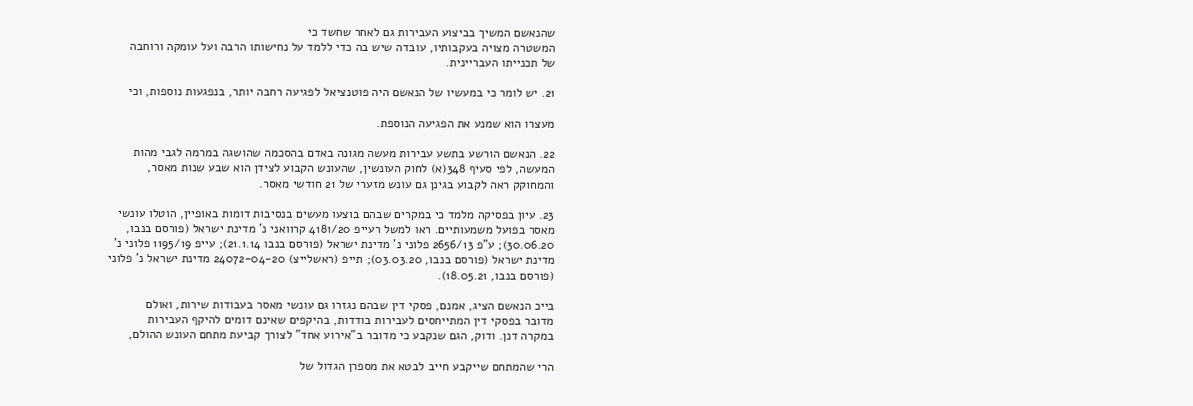שהנאשם המשיך בביצוע העבירות גם לאחר שחשד כי
המשטרה מצויה בעקבותיו, עובדה שיש בה כדי ללמד על נחישותו הרבה ועל עומקה ורוחבה
של תכנייתו העבריינית.

21. יש לומר כי במעשיו של הנאשם היה פוטנציאל לפגיעה רחבה יותר, בנפגעות נוספות, וכי

מעצרו הוא שמנע את הפגיעה הנוספת.

22. הנאשם הורשע בתשע עבירות מעשה מגונה באדם בהסכמה שהושגה במרמה לגבי מהות
המעשה, לפי סעיף 348(א) לחוק העונשין, שהעונש הקבוע לצידן הוא שבע שנות מאסר,
והמחוקק ראה לקבוע בגינן גם עונש מזערי של 21 חודשי מאסר.

23. עיון בפסיקה מלמד כי במקרים שבהם בוצעו מעשים בנסיבות דומות באופיין, הוטלו עונשי
מאסר בפועל משמעותיים. ראו למשל רעייפ 4181/20 קרוואני נ' מדינת ישראל (פורסם בנבו,
30.06.20); ע"פ 2656/13 פלוני נ' מדינת ישראל (פורסם בנבו 21.1.14); עייפ 1195/19 פלוני נ'
מדינת ישראל (פורסם בנבו, 03.03.20); תייפ (ראשלייצ) 24072-04-20 מדינת ישראל נ' פלוני
(פורסם בנבו, 18.05.21).

בייכ הנאשם הציג, אמנם, פסקי דין שבהם נגזרו גם עונשי מאסר בעבודות שירות, ואולם
מדובר בפסקי דין המתייחסים לעבירות בודדות, בהיקפים שאינם דומים להיקף העבירות
במקרה דנן. ודוק, הגם שנקבע כי מדובר ב"אירוע אחד" לצורך קביעת מתחם העונש ההולם,

הרי שהמתחם שייקבע חייב לבטא את מספרן הגדול של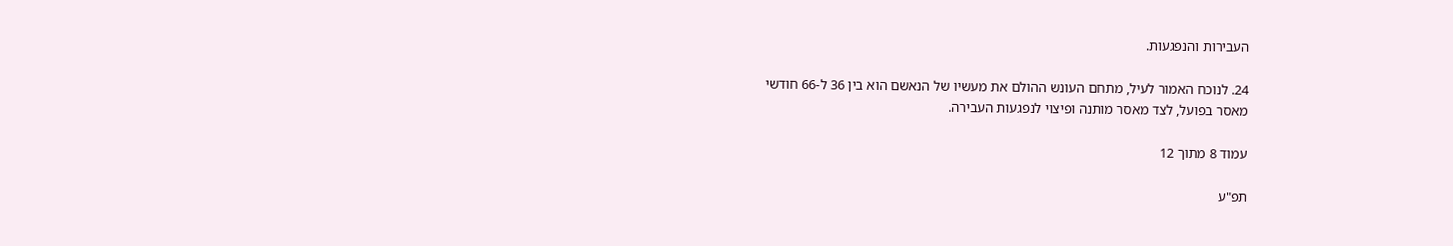העבירות והנפגעות.

24. לנוכח האמור לעיל, מתחם העונש ההולם את מעשיו של הנאשם הוא בין 36 ל-66 חודשי
מאסר בפועל, לצד מאסר מותנה ופיצוי לנפגעות העבירה.

עמוד 8 מתוך 12

תפ"ע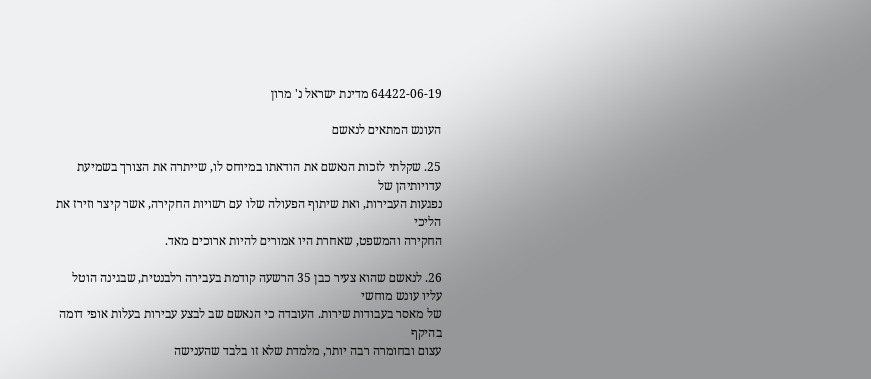64422-06-19 מדינת ישראל נ' מרון

העונש המתאים לנאשם

25. שקלתי לזכות הנאשם את הודאתו במיוחס לו, שייתרה את הצורך בשמיעת עדויותיהן של
נפגעות העבירות, ואת שיתוף הפעולה שלו עם רשויות החקירה, אשר קיצר וזירז את הליכי
החקירה והמשפט, שאחרת היו אמורים להיות ארוכים מאד.

26. לנאשם שהוא צעיר כבן 35 הרשעה קודמת בעבירה רלבנטית, שבגינה הוטל עליו עונש מוחשי
של מאסר בעבודות שירות. העובדה כי הנאשם שב לבצע עבירות בעלות אופי דומה בהיקף
עצום ובחומרה רבה יותר, מלמדת שלא זו בלבד שהענישה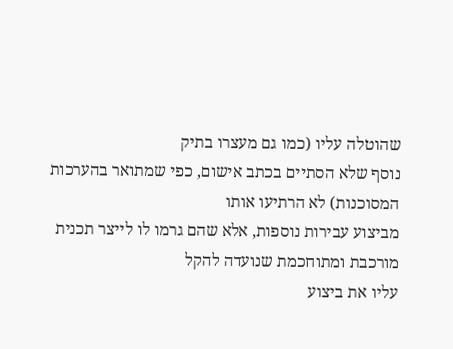שהוטלה עליו (כמו גם מעצרו בתיק
נוסף שלא הסתיים בכתב אישום, כפי שמתואר בהערכות המסוכנות) לא הרתיעו אותו
מביצוע עבירות נוספות, אלא שהם גרמו לו לייצר תכנית מורכבת ומתוחכמת שנועדה להקל
עליו את ביצוע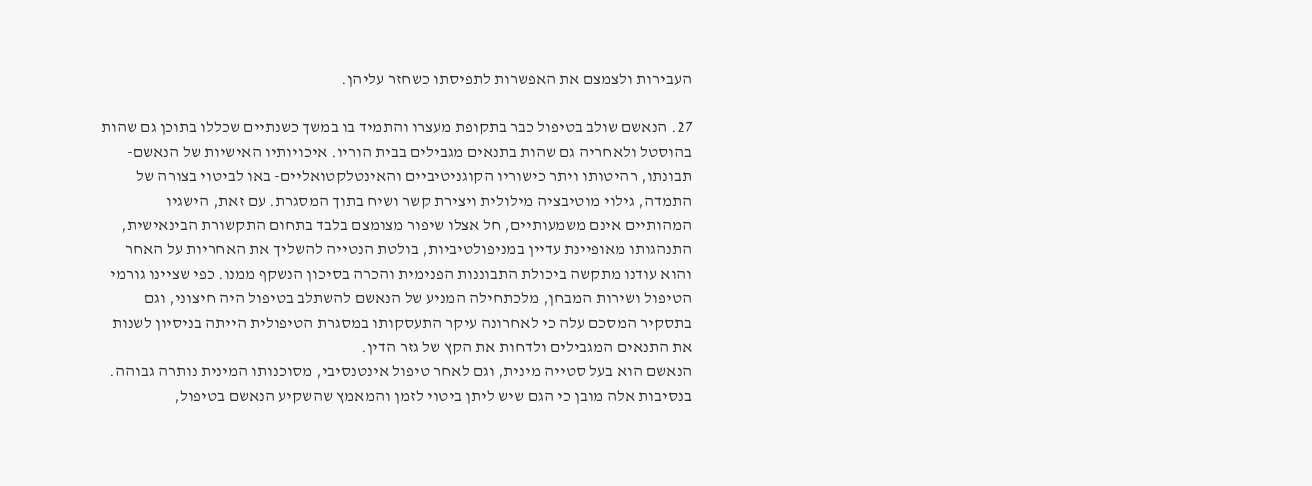העבירות ולצמצם את האפשרות לתפיסתו כשחזר עליהן.

27. הנאשם שולב בטיפול כבר בתקופת מעצרו והתמיד בו במשך כשנתיים שכללו בתוכן גם שהות
בהוסטל ולאחריה גם שהות בתנאים מגבילים בבית הוריו. איכויותיו האישיות של הנאשם-
תבונתו, רהיטותו ויתר כישוריו הקוגניטיביים והאינטלקטואליים- באו לביטוי בצורה של
התמדה, גילוי מוטיבציה מילולית ויצירת קשר ושיח בתוך המסגרת. עם זאת, הישגיו
המהותיים אינם משמעותיים, חל אצלו שיפור מצומצם בלבד בתחום התקשורת הבינאישית,
התנהגותו מאופיינת עדיין במניפולטיביות, בולטת הנטייה להשליך את האחריות על האחר
והוא עודנו מתקשה ביכולת התבוננות הפנימית והכרה בסיכון הנשקף ממנו. כפי שציינו גורמי
הטיפול ושירות המבחן, מלכתחילה המניע של הנאשם להשתלב בטיפול היה חיצוני, וגם
בתסקיר המסכם עלה כי לאחרונה עיקר התעסקותו במסגרת הטיפולית הייתה בניסיון לשנות
את התנאים המגבילים ולדחות את הקץ של גזר הדין.
הנאשם הוא בעל סטייה מינית, וגם לאחר טיפול אינטנסיבי, מסוכנותו המינית נותרה גבוהה.
בנסיבות אלה מובן כי הגם שיש ליתן ביטוי לזמן והמאמץ שהשקיע הנאשם בטיפול,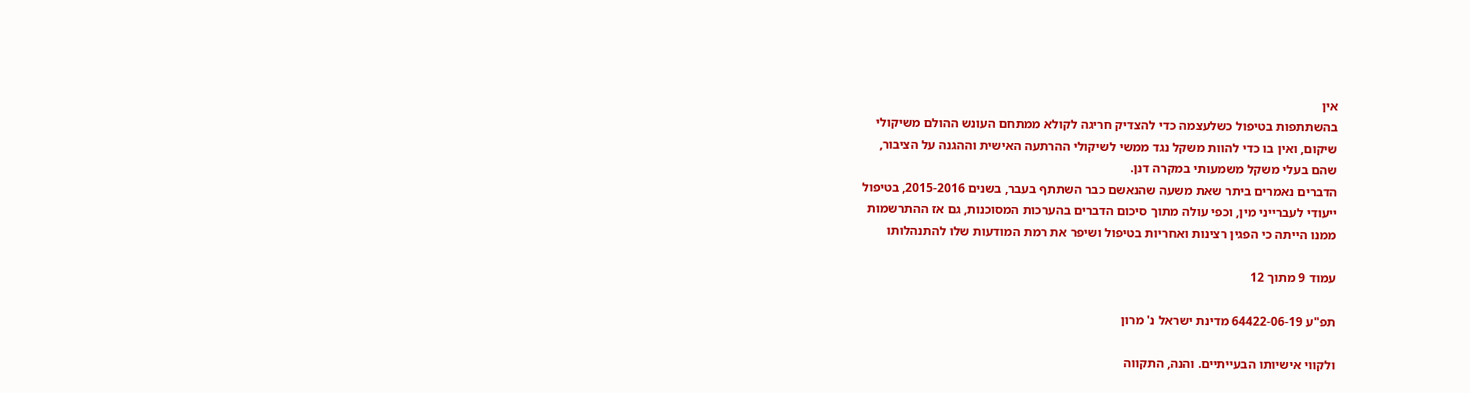אין
בהשתתפות בטיפול כשלעצמה כדי להצדיק חריגה לקולא ממתחם העונש ההולם משיקולי
שיקום, ואין בו כדי להוות משקל נגד ממשי לשיקולי ההרתעה האישית וההגנה על הציבור,
שהם בעלי משקל משמעותי במקרה דנן.
הדברים נאמרים ביתר שאת משעה שהנאשם כבר השתתף בעבר, בשנים 2015-2016, בטיפול
ייעודי לעברייני מין, וכפי עולה מתוך סיכום הדברים בהערכות המסוכנות, גם אז ההתרשמות
ממנו הייתה כי הפגין רצינות ואחריות בטיפול ושיפר את רמת המודעות שלו להתנהלותו

עמוד 9 מתוך 12

תפ"ע 64422-06-19 מדינת ישראל נ' מרון

ולקווי אישיותו הבעייתיים. והנה, התקווה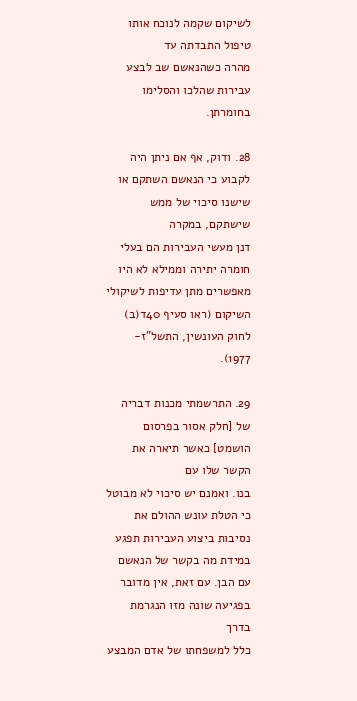לשיקום שקמה לנוכח אותו טיפול התבדתה עד
מהרה כשהנאשם שב לבצע עבירות שהלכו והסלימו בחומרתן.

28. ודוק, אף אם ניתן היה לקבוע כי הנאשם השתקם או שישנו סיכוי של ממש שישתקם, במקרה
דנן מעשי העבירות הם בעלי חומרה יתירה וממילא לא היו מאפשרים מתן עדיפות לשיקולי
השיקום (ראו סעיף 40ד(ב) לחוק העונשין, התשל"ז- 1977).

29. התרשמתי מכנות דבריה של [חלק אסור בפרסום הושמט] כאשר תיארה את הקשר שלו עם
בנו. ואמנם יש סיכוי לא מבוטל כי הטלת עונש ההולם את נסיבות ביצוע העבירות תפגע
במידת מה בקשר של הנאשם עם הבן. עם זאת, אין מדובר בפגיעה שונה מזו הנגרמת בדרך
כלל למשפחתו של אדם המבצע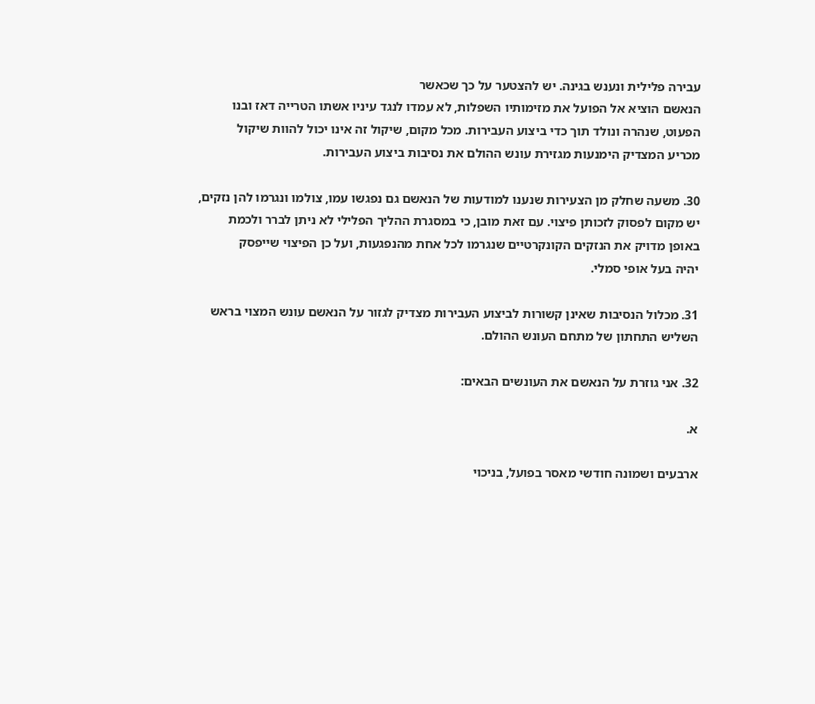עבירה פלילית ונענש בגינה. יש להצטער על כך שכאשר
הנאשם הוציא אל הפועל את מזימותיו השפלות, לא עמדו לנגד עיניו אשתו הטרייה דאז ובנו
הפעוט, שנהרה ונולד תוך כדי ביצוע העבירות. מכל מקום, שיקול זה אינו יכול להוות שיקול
מכריע המצדיק הימנעות מגזירת עונש ההולם את נסיבות ביצוע העבירות.

30. משעה שחלק מן הצעירות שנענו למודעות של הנאשם גם נפגשו עמו, צולמו ונגרמו להן נזקים,
יש מקום לפסוק לזכותן פיצוי. עם זאת מובן, כי במסגרת ההליך הפלילי לא ניתן לברר ולכמת
באופן מדויק את הנזקים הקונקרטיים שנגרמו לכל אחת מהנפגעות, ועל כן הפיצוי שייפסק
יהיה בעל אופי סמלי.

31. מכלול הנסיבות שאינן קשורות לביצוע העבירות מצדיק לגזור על הנאשם עונש המצוי בראש
השליש התחתון של מתחם העונש ההולם.

32. אני גוזרת על הנאשם את העונשים הבאים:

א.

ארבעים ושמונה חודשי מאסר בפועל, בניכוי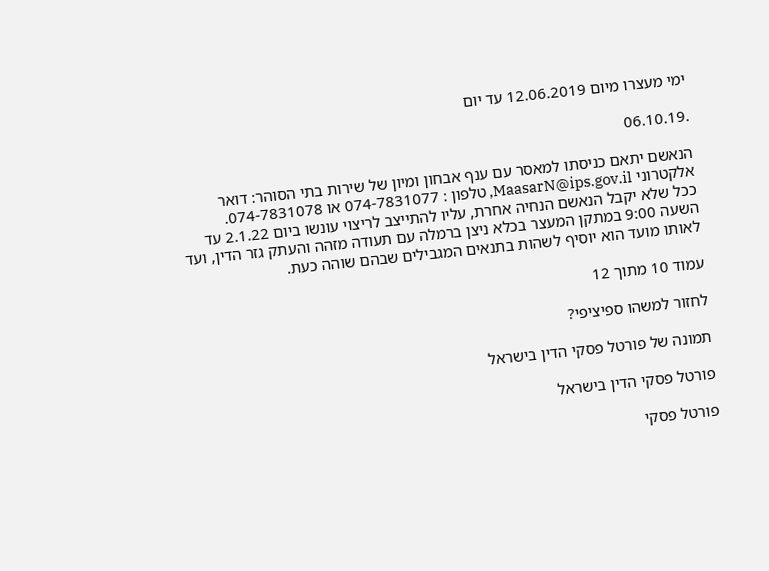ימי מעצרו מיום 12.06.2019 עד יום

.06.10.19

הנאשם יתאם כניסתו למאסר עם ענף אבחון ומיון של שירות בתי הסוהר: דואר
אלקטרוני MaasarN@ips.gov.il, טלפון : 074-7831077 או 074-7831078.
ככל שלא יקבל הנאשם הנחיה אחרת, עליו להתייצב לריצוי עונשו ביום 2.1.22 עד
השעה 9:00 במתקן המעצר בכלא ניצן ברמלה עם תעודה מזהה והעתק גזר הדין, ועד
לאותו מועד הוא יוסיף לשהות בתנאים המגבילים שבהם שוהה כעת.

עמוד 10 מתוך 12

לחזור למשהו ספיציפי?

תמונה של פורטל פסקי הדין בישראל

פורטל פסקי הדין בישראל

פורטל פסקי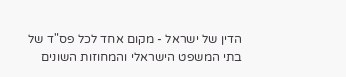הדין של ישראל - מקום אחד לכל פס"ד של בתי המשפט הישראלי והמחוזות השונים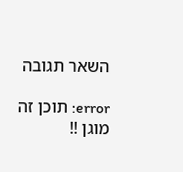השאר תגובה

error: תוכן זה מוגן !!